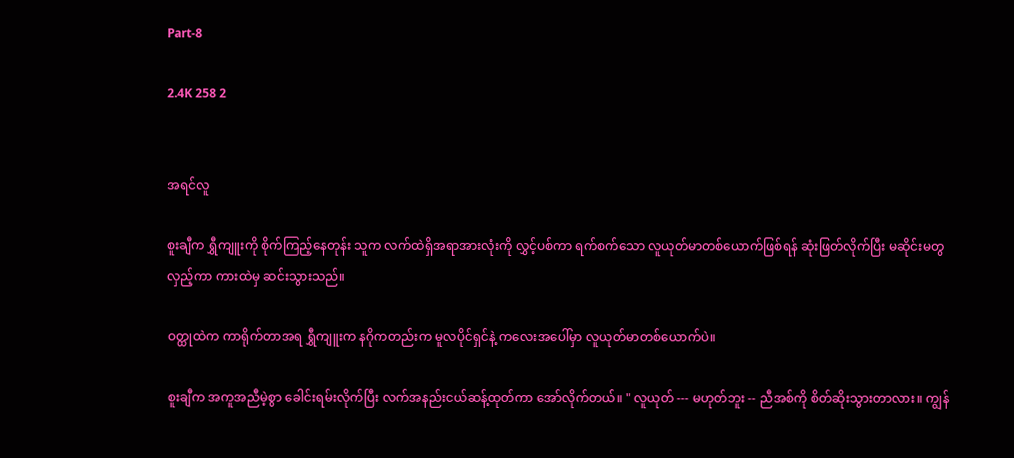Part-8

2.4K 258 2


အရင်လူ

စူးချီက ရွှီကျူးကို စိုက်ကြည့်နေတုန်း သူက လက်ထဲရှိအရာအားလုံးကို လွှင့်ပစ်ကာ ရက်စက်သော လူယုတ်မာတစ်ယောက်ဖြစ်ရန် ဆုံးဖြတ်လိုက်ပြီး မဆိုင်းမတွလှည့်ကာ ကားထဲမှ ဆင်းသွားသည်။

ဝတ္ထုထဲက ကာရိုက်တာအရ ရွှီကျူးက နဂိုကတည်းက မူလပိုင်ရှင်နဲ့ ကလေးအပေါ်မှာ လူယုတ်မာတစ်ယောက်ပဲ။

စူးချီက အကူအညီမဲ့စွာ ခေါင်းရမ်းလိုက်ပြီး လက်အနည်းငယ်ဆန့်ထုတ်ကာ အော်လိုက်တယ်။ " လူယုတ် --- မဟုတ်ဘူး -- ညီအစ်ကို စိတ်ဆိုးသွားတာလား။ ကျွန်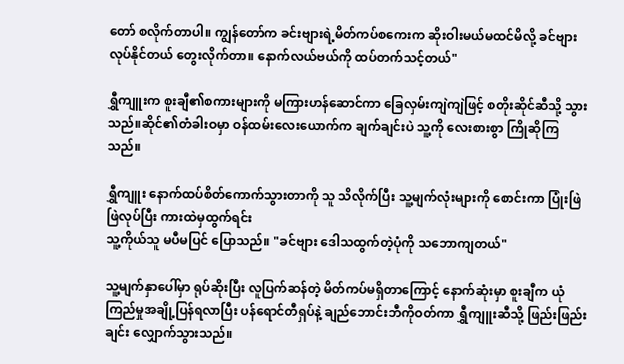တော် စလိုက်တာပါ။ ကျွန်တော်က ခင်းဗျားရဲ့မိတ်ကပ်စကေးက ဆိုးဝါးမယ်မထင်မိလို့ ခင်ဗျားလုပ်နိုင်တယ် တွေးလိုက်တာ။ နောက်လယ်ဗယ်ကို ထပ်တက်သင့်တယ်"

ရွှီကျူးက စူးချီ၏စကားများကို မကြားဟန်ဆောင်ကာ ခြေလှမ်းကျဲကျဲဖြင့် စတိုးဆိုင်ဆီသို့ သွားသည်။ဆိုင်၏တံခါးဝမှာ ဝန်ထမ်းလေးယောက်က ချက်ချင်းပဲ သူ့ကို လေးစားစွာ ကြိုဆိုကြသည်။

ရွှီကျူး နောက်ထပ်စိတ်ကောက်သွားတာကို သူ သိလိုက်ပြီး သူ့မျက်လုံးများကို စောင်းကာ ပြုံးဖြဲဖြဲလုပ်ပြီး ကားထဲမှထွက်ရင်း
သူ့ကိုယ်သူ မပီမပြင် ပြောသည်။ "ခင်ဗျား ဒေါသထွက်တဲ့ပုံကို သဘောကျတယ်"

သူ့မျက်နှာပေါ်မှာ ရုပ်ဆိုးပြီး လူပြက်ဆန်တဲ့ မိတ်ကပ်မရှိတာကြောင့် နောက်ဆုံးမှာ စူးချီက ယုံကြည်မှုအချို့ပြန်ရလာပြီး ပန်ရောင်တီရှပ်နဲ့ ချည်ဘောင်းဘီကိုဝတ်ကာ ရွှီကျူးဆီသို့ ဖြည်းဖြည်းချင်း လျှောက်သွားသည်။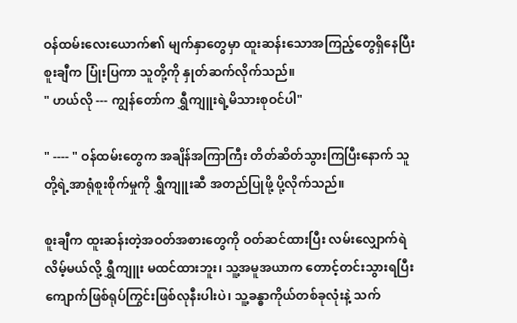ဝန်ထမ်းလေးယောက်၏ မျက်နှာတွေမှာ ထူးဆန်းသောအကြည့်တွေရှိနေပြီး စူးချီက ပြုံးပြကာ သူတို့ကို နှုတ်ဆက်လိုက်သည်။
" ဟယ်လို --- ကျွန်တော်က ရွှီကျူးရဲ့မိသားစုဝင်ပါ"

" ---- " ဝန်ထမ်းတွေက အချိန်အကြာကြီး တိတ်ဆိတ်သွားကြပြီးနောက် သူတို့ရဲ့အာရုံစူးစိုက်မှုကို ရွှီကျူးဆီ အတည်ပြုဖို့ ပို့လိုက်သည်။

စူးချီက ထူးဆန်းတဲ့အဝတ်အစားတွေကို ဝတ်ဆင်ထားပြီး လမ်းလျှောက်ရဲလိမ့်မယ်လို့ ရွှီကျူး မထင်ထားဘူး၊ သူ့အမူအယာက တောင့်တင်းသွားရပြီး ကျောက်ဖြစ်ရုပ်ကြွင်းဖြစ်လုနီးပါးပဲ၊ သူ့ခန္ဓာကိုယ်တစ်ခုလုံးနဲ့ သက်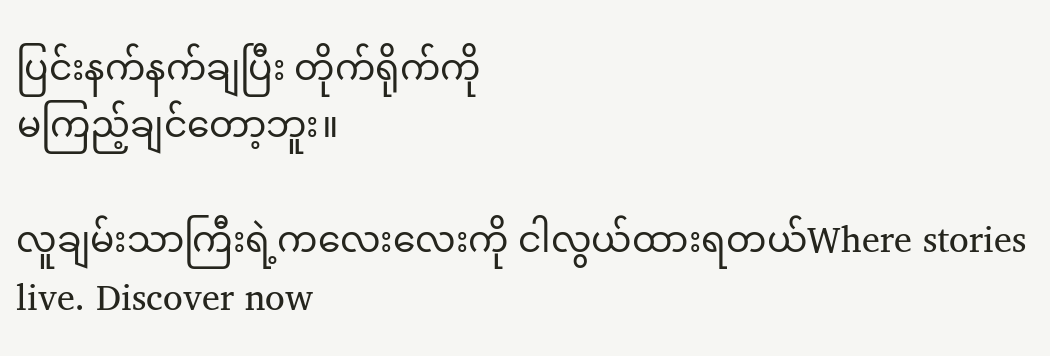ပြင်းနက်နက်ချပြီး တိုက်ရိုက်ကို
မကြည့်ချင်တော့ဘူး။

လူချမ်းသာကြီးရဲ့ကလေးလေးကို ငါလွယ်ထားရတယ်Where stories live. Discover now